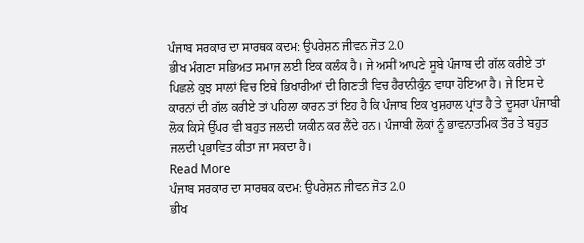ਪੰਜਾਬ ਸਰਕਾਰ ਦਾ ਸਾਰਥਕ ਕਦਮ: ਉਪਰੇਸ਼ਨ ਜੀਵਨ ਜੋਤ 2.0
ਭੀਖ ਮੰਗਣਾ ਸਭਿਅਤ ਸਮਾਜ ਲਈ ਇਕ ਕਲੰਕ ਹੈ। ਜੇ ਅਸੀਂ ਆਪਣੇ ਸੂਬੇ ਪੰਜਾਬ ਦੀ ਗੱਲ ਕਰੀਏ ਤਾਂ ਪਿਛਲੇ ਕੁਝ ਸਾਲਾਂ ਵਿਚ ਇਥੇ ਭਿਖਾਰੀਆਂ ਦੀ ਗਿਣਤੀ ਵਿਚ ਹੈਰਾਨੀਕੁੰਨ ਵਾਧਾ ਹੋਇਆ ਹੈ। ਜੇ ਇਸ ਦੇ ਕਾਰਨਾਂ ਦੀ ਗੱਲ ਕਰੀਏ ਤਾਂ ਪਹਿਲਾ ਕਾਰਨ ਤਾਂ ਇਹ ਹੈ ਕਿ ਪੰਜਾਬ ਇਕ ਖੁਸ਼ਹਾਲ ਪ੍ਰਾਂਤ ਹੈ ਤੇ ਦੂਸਰਾ ਪੰਜਾਬੀ ਲੋਕ ਕਿਸੇ ਉੱਪਰ ਵੀ ਬਹੁਤ ਜਲਦੀ ਯਕੀਨ ਕਰ ਲੈਂਦੇ ਹਨ। ਪੰਜਾਬੀ ਲੋਕਾਂ ਨੂੰ ਭਾਵਨਾਤਮਿਕ ਤੌਰ ਤੇ ਬਹੁਤ ਜਲਦੀ ਪ੍ਰਭਾਵਿਤ ਕੀਤਾ ਜਾ ਸਕਦਾ ਹੈ।
Read More
ਪੰਜਾਬ ਸਰਕਾਰ ਦਾ ਸਾਰਥਕ ਕਦਮ: ਉਪਰੇਸ਼ਨ ਜੀਵਨ ਜੋਤ 2.0
ਭੀਖ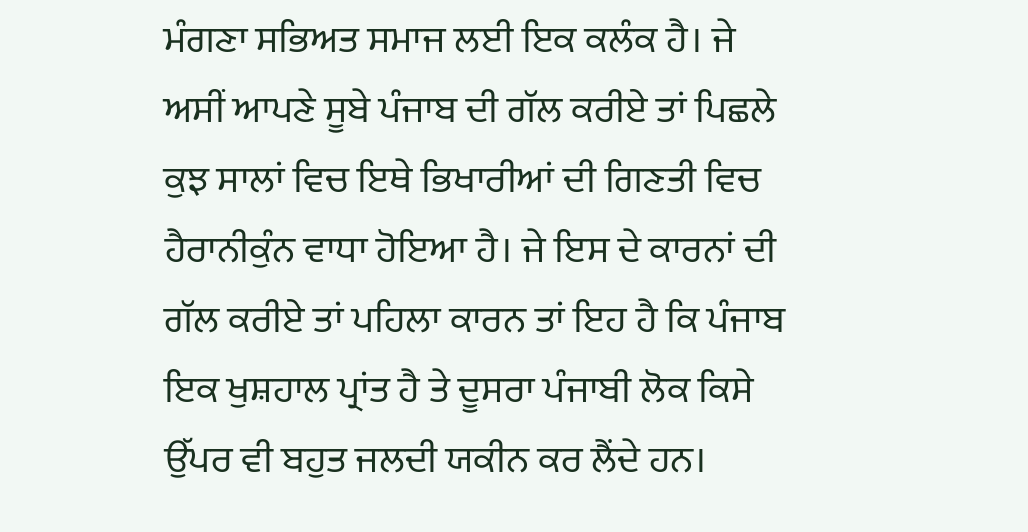ਮੰਗਣਾ ਸਭਿਅਤ ਸਮਾਜ ਲਈ ਇਕ ਕਲੰਕ ਹੈ। ਜੇ ਅਸੀਂ ਆਪਣੇ ਸੂਬੇ ਪੰਜਾਬ ਦੀ ਗੱਲ ਕਰੀਏ ਤਾਂ ਪਿਛਲੇ ਕੁਝ ਸਾਲਾਂ ਵਿਚ ਇਥੇ ਭਿਖਾਰੀਆਂ ਦੀ ਗਿਣਤੀ ਵਿਚ ਹੈਰਾਨੀਕੁੰਨ ਵਾਧਾ ਹੋਇਆ ਹੈ। ਜੇ ਇਸ ਦੇ ਕਾਰਨਾਂ ਦੀ ਗੱਲ ਕਰੀਏ ਤਾਂ ਪਹਿਲਾ ਕਾਰਨ ਤਾਂ ਇਹ ਹੈ ਕਿ ਪੰਜਾਬ ਇਕ ਖੁਸ਼ਹਾਲ ਪ੍ਰਾਂਤ ਹੈ ਤੇ ਦੂਸਰਾ ਪੰਜਾਬੀ ਲੋਕ ਕਿਸੇ ਉੱਪਰ ਵੀ ਬਹੁਤ ਜਲਦੀ ਯਕੀਨ ਕਰ ਲੈਂਦੇ ਹਨ।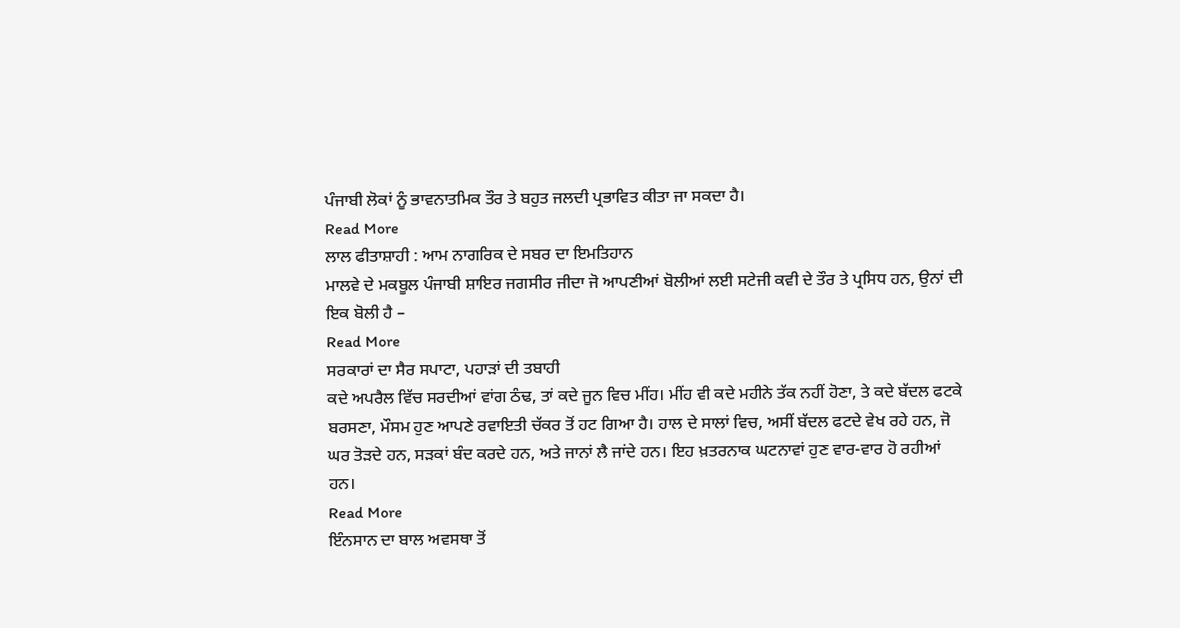ਪੰਜਾਬੀ ਲੋਕਾਂ ਨੂੰ ਭਾਵਨਾਤਮਿਕ ਤੌਰ ਤੇ ਬਹੁਤ ਜਲਦੀ ਪ੍ਰਭਾਵਿਤ ਕੀਤਾ ਜਾ ਸਕਦਾ ਹੈ।
Read More
ਲਾਲ ਫੀਤਾਸ਼ਾਹੀ : ਆਮ ਨਾਗਰਿਕ ਦੇ ਸਬਰ ਦਾ ਇਮਤਿਹਾਨ
ਮਾਲਵੇ ਦੇ ਮਕਬੂਲ ਪੰਜਾਬੀ ਸ਼ਾਇਰ ਜਗਸੀਰ ਜੀਦਾ ਜੋ ਆਪਣੀਆਂ ਬੋਲੀਆਂ ਲਈ ਸਟੇਜੀ ਕਵੀ ਦੇ ਤੌਰ ਤੇ ਪ੍ਰਸਿਧ ਹਨ, ਉਨਾਂ ਦੀ ਇਕ ਬੋਲੀ ਹੈ –
Read More
ਸਰਕਾਰਾਂ ਦਾ ਸੈਰ ਸਪਾਟਾ, ਪਹਾੜਾਂ ਦੀ ਤਬਾਹੀ
ਕਦੇ ਅਪਰੈਲ ਵਿੱਚ ਸਰਦੀਆਂ ਵਾਂਗ ਠੰਢ, ਤਾਂ ਕਦੇ ਜੂਨ ਵਿਚ ਮੀਂਹ। ਮੀਂਹ ਵੀ ਕਦੇ ਮਹੀਨੇ ਤੱਕ ਨਹੀਂ ਹੋਣਾ, ਤੇ ਕਦੇ ਬੱਦਲ ਫਟਕੇ ਬਰਸਣਾ, ਮੌਸਮ ਹੁਣ ਆਪਣੇ ਰਵਾਇਤੀ ਚੱਕਰ ਤੋਂ ਹਟ ਗਿਆ ਹੈ। ਹਾਲ ਦੇ ਸਾਲਾਂ ਵਿਚ, ਅਸੀਂ ਬੱਦਲ ਫਟਦੇ ਵੇਖ ਰਹੇ ਹਨ, ਜੋ ਘਰ ਤੋੜਦੇ ਹਨ, ਸੜਕਾਂ ਬੰਦ ਕਰਦੇ ਹਨ, ਅਤੇ ਜਾਨਾਂ ਲੈ ਜਾਂਦੇ ਹਨ। ਇਹ ਖ਼ਤਰਨਾਕ ਘਟਨਾਵਾਂ ਹੁਣ ਵਾਰ-ਵਾਰ ਹੋ ਰਹੀਆਂ ਹਨ।
Read More
ਇੰਨਸਾਨ ਦਾ ਬਾਲ ਅਵਸਥਾ ਤੋਂ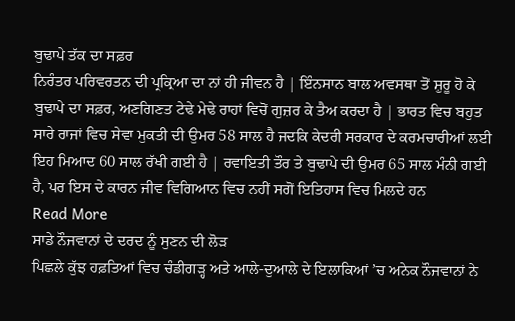ਬੁਢਾਪੇ ਤੱਕ ਦਾ ਸਫ਼ਰ
ਨਿਰੰਤਰ ਪਰਿਵਰਤਨ ਦੀ ਪ੍ਰਕ੍ਰਿਆ ਦਾ ਨਾਂ ਹੀ ਜੀਵਨ ਹੈ | ਇੰਨਸਾਨ ਬਾਲ ਅਵਸਥਾ ਤੋਂ ਸ਼ੁਰੂ ਹੋ ਕੇ ਬੁਢਾਪੇ ਦਾ ਸਫ਼ਰ, ਅਣਗਿਣਤ ਟੇਢੇ ਮੇਢੇ ਰਾਹਾਂ ਵਿਚੋਂ ਗੁਜ਼ਰ ਕੇ ਤੈਅ ਕਰਦਾ ਹੈ | ਭਾਰਤ ਵਿਚ ਬਹੁਤ ਸਾਰੇ ਰਾਜਾਂ ਵਿਚ ਸੇਵਾ ਮੁਕਤੀ ਦੀ ਉਮਰ 58 ਸਾਲ ਹੈ ਜਦਕਿ ਕੇਦਰੀ ਸਰਕਾਰ ਦੇ ਕਰਮਚਾਰੀਆਂ ਲਈ ਇਹ ਮਿਆਦ 60 ਸਾਲ ਰੱਖੀ ਗਈ ਹੈ | ਰਵਾਇਤੀ ਤੌਰ ਤੇ ਬੁਢਾਪੇ ਦੀ ਉਮਰ 65 ਸਾਲ ਮੰਨੀ ਗਈ ਹੈ, ਪਰ ਇਸ ਦੇ ਕਾਰਨ ਜੀਵ ਵਿਗਿਆਨ ਵਿਚ ਨਹੀਂ ਸਗੋਂ ਇਤਿਹਾਸ ਵਿਚ ਮਿਲਦੇ ਹਨ
Read More
ਸਾਡੇ ਨੌਜਵਾਨਾਂ ਦੇ ਦਰਦ ਨੂੰ ਸੁਣਨ ਦੀ ਲੋੜ
ਪਿਛਲੇ ਕੁੱਝ ਹਫ਼ਤਿਆਂ ਵਿਚ ਚੰਡੀਗੜ੍ਹ ਅਤੇ ਆਲੇ-ਦੁਆਲੇ ਦੇ ਇਲਾਕਿਆਂ ’ਚ ਅਨੇਕ ਨੌਜਵਾਨਾਂ ਨੇ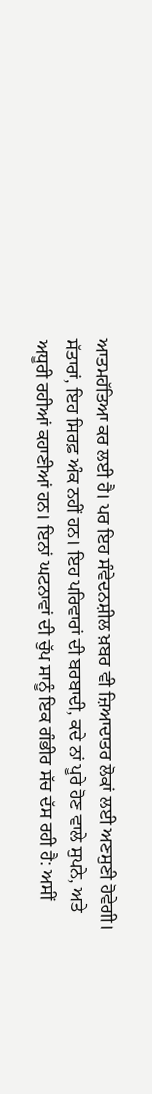ਆਤਮਹੱਤਿਆ ਕਰ ਲਈ ਹੈ। ਪਰ ਇਹ ਸੰਵੇਦਨਸ਼ੀਲ ਖ਼ਬਰ ਵੀ ਜ਼ਿਆਦਾਤਰ ਲੋਕਾਂ ਲਈ ਅਣਸੁਣੀ ਹੋਵੇਗੀ। ਸੱਤਾਰਾਂ, ਇਹ ਸਿਰਫ਼ ਅੰਕ ਨਹੀਂ ਹਨ। ਇਹ ਪਰਿਵਾਰਾਂ ਦੀ ਬਰਬਾਦੀ, ਕਦੇ ਨਾਂ ਪੂਰੇ ਹੋਣ ਵਾਲੇ ਸੁਪਨੇ, ਅਤੇ ਅਧੂਰੀ ਰਹੀਆਂ ਕਹਾਣੀਆਂ ਹਨ। ਇਨਾਂ ਘਟਨਾਵਾਂ ਦੀ ਚੁੱਪ ਸਾਨੂੰ ਇਕ ਗੰਭੀਰ ਸੱਚ ਦੱਸ ਰਹੀ ਹੈ: ਅਸੀਂ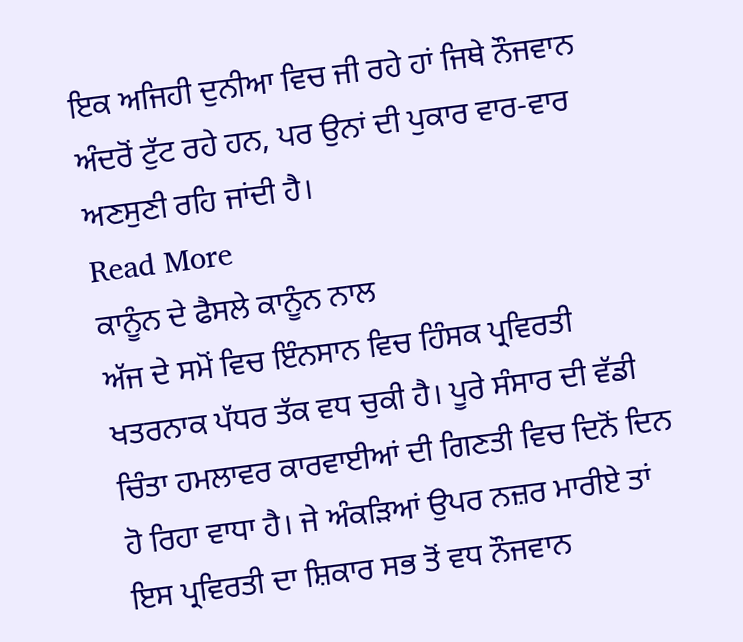ਇਕ ਅਜਿਹੀ ਦੁਨੀਆ ਵਿਚ ਜੀ ਰਹੇ ਹਾਂ ਜਿਥੇ ਨੌਜਵਾਨ ਅੰਦਰੋਂ ਟੁੱਟ ਰਹੇ ਹਨ, ਪਰ ਉਨਾਂ ਦੀ ਪੁਕਾਰ ਵਾਰ-ਵਾਰ ਅਣਸੁਣੀ ਰਹਿ ਜਾਂਦੀ ਹੈ।
Read More
ਕਾਨੂੰਨ ਦੇ ਫੈਸਲੇ ਕਾਨੂੰਨ ਨਾਲ
ਅੱਜ ਦੇ ਸਮੋਂ ਵਿਚ ਇੰਨਸਾਨ ਵਿਚ ਹਿੰਸਕ ਪ੍ਰਵਿਰਤੀ ਖਤਰਨਾਕ ਪੱਧਰ ਤੱਕ ਵਧ ਚੁਕੀ ਹੈ। ਪੂਰੇ ਸੰਸਾਰ ਦੀ ਵੱਡੀ ਚਿੰਤਾ ਹਮਲਾਵਰ ਕਾਰਵਾਈਆਂ ਦੀ ਗਿਣਤੀ ਵਿਚ ਦਿਨੋਂ ਦਿਨ ਹੋ ਰਿਹਾ ਵਾਧਾ ਹੈ। ਜੇ ਅੰਕੜਿਆਂ ਉਪਰ ਨਜ਼ਰ ਮਾਰੀਏ ਤਾਂ ਇਸ ਪ੍ਰਵਿਰਤੀ ਦਾ ਸ਼ਿਕਾਰ ਸਭ ਤੋਂ ਵਧ ਨੌਜਵਾਨ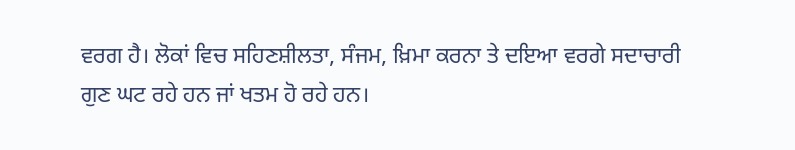ਵਰਗ ਹੈ। ਲੋਕਾਂ ਵਿਚ ਸਹਿਣਸ਼ੀਲਤਾ, ਸੰਜਮ, ਖ਼ਿਮਾ ਕਰਨਾ ਤੇ ਦਇਆ ਵਰਗੇ ਸਦਾਚਾਰੀ ਗੁਣ ਘਟ ਰਹੇ ਹਨ ਜਾਂ ਖਤਮ ਹੋ ਰਹੇ ਹਨ।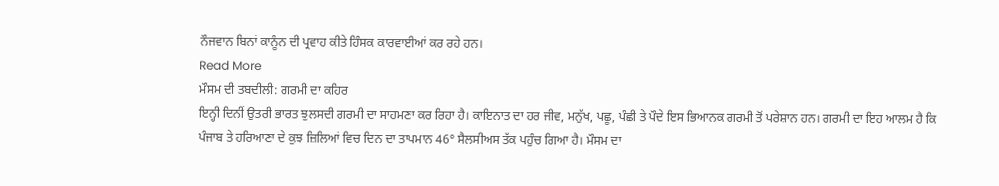ਨੌਜਵਾਨ ਬਿਨਾਂ ਕਾਨੂੰਨ ਦੀ ਪ੍ਰਵਾਹ ਕੀਤੇ ਹਿੰਸਕ ਕਾਰਵਾਈਆਂ ਕਰ ਰਹੇ ਹਨ।
Read More
ਮੌਸਮ ਦੀ ਤਬਦੀਲੀ: ਗਰਮੀ ਦਾ ਕਹਿਰ
ਇਨ੍ਹੀ ਦਿਨੀਂ ਉਤਰੀ ਭਾਰਤ ਝੁਲਸਦੀ ਗਰਮੀ ਦਾ ਸਾਹਮਣਾ ਕਰ ਰਿਹਾ ਹੈ। ਕਾਇਨਾਤ ਦਾ ਹਰ ਜੀਵ, ਮਨੁੱਖ, ਪਛੂ, ਪੰਛੀ ਤੇ ਪੌਦੇ ਇਸ ਭਿਆਨਕ ਗਰਮੀ ਤੋਂ ਪਰੇਸ਼ਾਨ ਹਨ। ਗਰਮੀ ਦਾ ਇਹ ਆਲਮ ਹੈ ਕਿ ਪੰਜਾਬ ਤੇ ਹਰਿਆਣਾ ਦੇ ਕੁਝ ਜ਼ਿਲਿਆਂ ਵਿਚ ਦਿਨ ਦਾ ਤਾਪਮਾਨ 46° ਸੈਲਸੀਅਸ ਤੱਕ ਪਹੁੰਚ ਗਿਆ ਹੈ। ਮੌਸਮ ਦਾ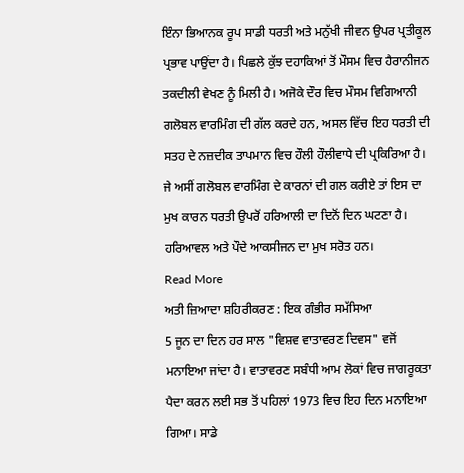ਇੰਨਾ ਭਿਆਨਕ ਰੂਪ ਸਾਡੀ ਧਰਤੀ ਅਤੇ ਮਨੁੱਖੀ ਜੀਵਨ ਉਪਰ ਪ੍ਰਤੀਕੂਲ ਪ੍ਰਭਾਵ ਪਾਉਂਦਾ ਹੈ। ਪਿਛਲੇ ਕੁੱਝ ਦਹਾਕਿਆਂ ਤੋਂ ਮੌਸਮ ਵਿਚ ਹੈਰਾਨੀਜਨ ਤਕਦੀਲੀ ਵੇਖਣ ਨੂੰ ਮਿਲੀ ਹੈ। ਅਜੋਕੇ ਦੌਰ ਵਿਚ ਮੌਸਮ ਵਿਗਿਆਨੀ ਗਲੋਬਲ ਵਾਰਮਿੰਗ ਦੀ ਗੱਲ ਕਰਦੇ ਹਨ, ਅਸਲ ਵਿੱਚ ਇਹ ਧਰਤੀ ਦੀ ਸਤਹ ਦੇ ਨਜ਼ਦੀਕ ਤਾਪਮਾਨ ਵਿਚ ਹੌਲੀ ਹੌਲੀਵਾਧੇ ਦੀ ਪ੍ਰਕਿਰਿਆ ਹੈ। ਜੇ ਅਸੀਂ ਗਲੋਬਲ ਵਾਰਮਿੰਗ ਦੇ ਕਾਰਨਾਂ ਦੀ ਗਲ ਕਰੀਏ ਤਾਂ ਇਸ ਦਾ ਮੁਖ ਕਾਰਨ ਧਰਤੀ ਉਪਰੋਂ ਹਰਿਆਲੀ ਦਾ ਦਿਨੋਂ ਦਿਨ ਘਟਣਾ ਹੈ। ਹਰਿਆਵਲ ਅਤੇ ਪੌਦੇ ਆਕਸੀਜਨ ਦਾ ਮੁਖ ਸਰੋਤ ਹਨ।
Read More
ਅਤੀ ਜ਼ਿਆਦਾ ਸ਼ਹਿਰੀਕਰਣ : ਇਕ ਗੰਭੀਰ ਸਮੱਸਿਆ
5 ਜੂਨ ਦਾ ਦਿਨ ਹਰ ਸਾਲ "ਵਿਸ਼ਵ ਵਾਤਾਵਰਣ ਦਿਵਸ" ਵਜੋਂ ਮਨਾਇਆ ਜਾਂਦਾ ਹੈ। ਵਾਤਾਵਰਣ ਸਬੰਧੀ ਆਮ ਲੋਕਾਂ ਵਿਚ ਜਾਗਰੂਕਤਾ ਪੈਦਾ ਕਰਨ ਲਈ ਸਭ ਤੋਂ ਪਹਿਲਾਂ 1973 ਵਿਚ ਇਹ ਦਿਨ ਮਨਾਇਆ ਗਿਆ। ਸਾਡੇ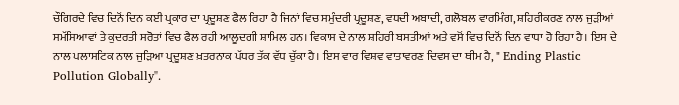ਚੌਗਿਰਦੇ ਵਿਚ ਦਿਨੋਂ ਦਿਨ ਕਈ ਪ੍ਰਕਾਰ ਦਾ ਪ੍ਰਦੂਸ਼ਣ ਫੈਲ ਰਿਹਾ ਹੈ ਜਿਨਾਂ ਵਿਚ ਸਮੁੰਦਰੀ ਪ੍ਰਦੂਸ਼ਣ, ਵਧਦੀ ਅਬਾਦੀ, ਗਲੋਬਲ ਵਾਰਮਿੰਗ, ਸ਼ਹਿਰੀਕਰਣ ਨਾਲ ਜੁੜੀਆਂ ਸਮੱਸਿਆਵਾਂ ਤੇ ਕੁਦਰਤੀ ਸਰੋਤਾਂ ਵਿਚ ਫੈਲ ਰਹੀ ਆਲੂਦਗੀ ਸ਼ਾਮਿਲ ਹਨ। ਵਿਕਾਸ ਦੇ ਨਾਲ ਸ਼ਹਿਰੀ ਬਸਤੀਆਂ ਅਤੇ ਵਸੋਂ ਵਿਚ ਦਿਨੋਂ ਦਿਨ ਵਾਧਾ ਹੋ ਰਿਹਾ ਹੈ। ਇਸ ਦੇ ਨਾਲ ਪਲਾਸਟਿਕ ਨਾਲ ਜੁੜਿਆ ਪ੍ਰਦੂਸ਼ਣ ਖ਼ਤਰਨਾਕ ਪੱਧਰ ਤੱਕ ਵੱਧ ਚੁੱਕਾ ਹੈ। ਇਸ ਵਾਰ ਵਿਸ਼ਵ ਵਾਤਾਵਰਣ ਦਿਵਸ ਦਾ ਥੀਮ ਹੈ, " Ending Plastic Pollution Globally".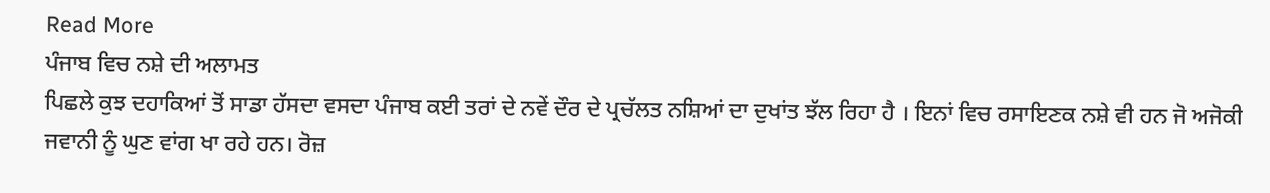Read More
ਪੰਜਾਬ ਵਿਚ ਨਸ਼ੇ ਦੀ ਅਲਾਮਤ
ਪਿਛਲੇ ਕੁਝ ਦਹਾਕਿਆਂ ਤੋਂ ਸਾਡਾ ਹੱਸਦਾ ਵਸਦਾ ਪੰਜਾਬ ਕਈ ਤਰਾਂ ਦੇ ਨਵੇਂ ਦੌਰ ਦੇ ਪ੍ਰਚੱਲਤ ਨਸ਼ਿਆਂ ਦਾ ਦੁਖਾਂਤ ਝੱਲ ਰਿਹਾ ਹੈ । ਇਨਾਂ ਵਿਚ ਰਸਾਇਣਕ ਨਸ਼ੇ ਵੀ ਹਨ ਜੋ ਅਜੋਕੀ ਜਵਾਨੀ ਨੂੰ ਘੁਣ ਵਾਂਗ ਖਾ ਰਹੇ ਹਨ। ਰੋਜ਼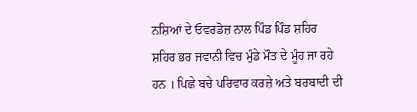ਨਸ਼ਿਆਂ ਦੇ ਓਵਰਡੋਜ਼ ਨਾਲ ਪਿੰਡ ਪਿੰਡ ਸ਼ਹਿਰ ਸ਼ਹਿਰ ਭਰ ਜਵਾਨੀ ਵਿਚ ਮੁੰਡੇ ਮੌਤ ਦੇ ਮੂੰਹ ਜਾ ਰਹੇ ਹਨ । ਪਿਛੇ ਬਚੇ ਪਰਿਵਾਰ ਕਰਜ਼ੇ ਅਤੇ ਬਰਬਾਦੀ ਦੀ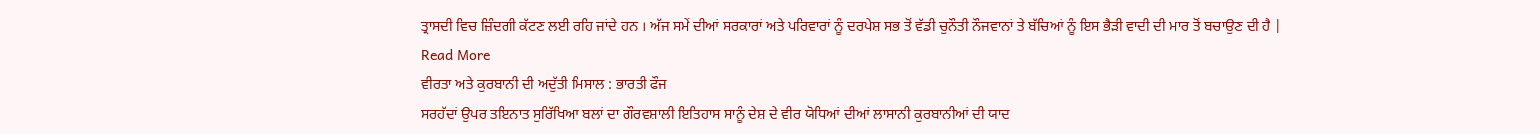ਤ੍ਰਾਸਦੀ ਵਿਚ ਜ਼ਿੰਦਗੀ ਕੱਟਣ ਲਈ ਰਹਿ ਜਾਂਦੇ ਹਨ । ਅੱਜ ਸਮੇਂ ਦੀਆਂ ਸਰਕਾਰਾਂ ਅਤੇ ਪਰਿਵਾਰਾਂ ਨੂੰ ਦਰਪੇਸ਼ ਸਭ ਤੋਂ ਵੱਡੀ ਚੁਨੌਤੀ ਨੌਜਵਾਨਾਂ ਤੇ ਬੱਚਿਆਂ ਨੂੰ ਇਸ ਭੈੜੀ ਵਾਦੀ ਦੀ ਮਾਰ ਤੋਂ ਬਚਾਉਣ ਦੀ ਹੈ |
Read More
ਵੀਰਤਾ ਅਤੇ ਕੁਰਬਾਨੀ ਦੀ ਅਦੁੱਤੀ ਮਿਸਾਲ : ਭਾਰਤੀ ਫੌਜ
ਸਰਹੱਦਾਂ ਉਪਰ ਤਇਨਾਤ ਸੁਰਿੱਖਿਆ ਬਲਾਂ ਦਾ ਗੌਰਵਸ਼ਾਲੀ ਇਤਿਹਾਸ ਸਾਨੂੰ ਦੇਸ਼ ਦੇ ਵੀਰ ਯੋਧਿਆਂ ਦੀਆਂ ਲਾਸਾਨੀ ਕੁਰਬਾਨੀਆਂ ਦੀ ਯਾਦ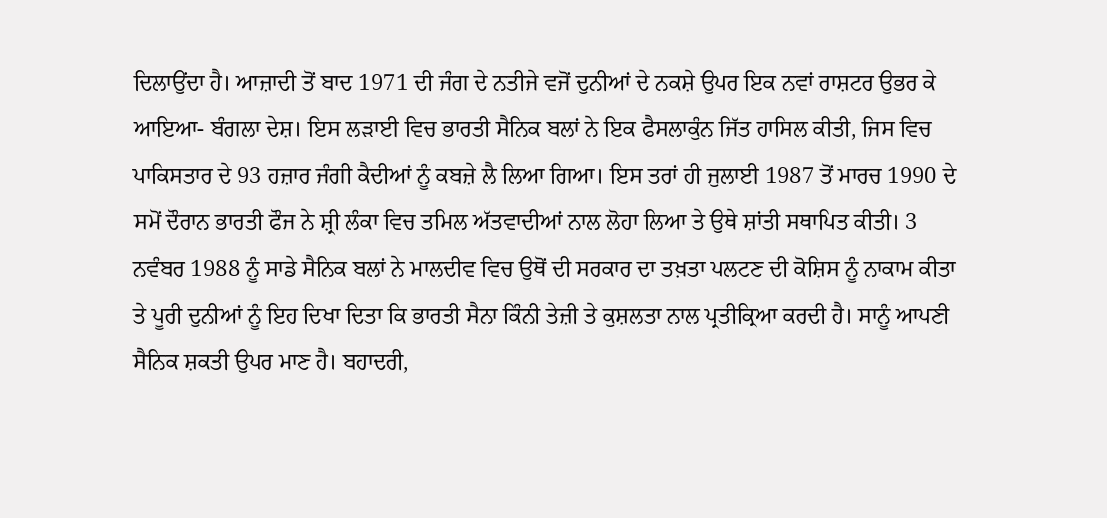ਦਿਲਾਉਂਦਾ ਹੈ। ਆਜ਼ਾਦੀ ਤੋਂ ਬਾਦ 1971 ਦੀ ਜੰਗ ਦੇ ਨਤੀਜੇ ਵਜੋਂ ਦੁਨੀਆਂ ਦੇ ਨਕਸ਼ੇ ਉਪਰ ਇਕ ਨਵਾਂ ਰਾਸ਼ਟਰ ਉਭਰ ਕੇ ਆਇਆ- ਬੰਗਲਾ ਦੇਸ਼। ਇਸ ਲੜਾਈ ਵਿਚ ਭਾਰਤੀ ਸੈਨਿਕ ਬਲਾਂ ਨੇ ਇਕ ਫੈਸਲਾਕੁੰਨ ਜਿੱਤ ਹਾਸਿਲ ਕੀਤੀ, ਜਿਸ ਵਿਚ ਪਾਕਿਸਤਾਰ ਦੇ 93 ਹਜ਼ਾਰ ਜੰਗੀ ਕੈਦੀਆਂ ਨੂੰ ਕਬਜ਼ੇ ਲੈ ਲਿਆ ਗਿਆ। ਇਸ ਤਰਾਂ ਹੀ ਜੁਲਾਈ 1987 ਤੋਂ ਮਾਰਚ 1990 ਦੇ ਸਮੋਂ ਦੌਰਾਨ ਭਾਰਤੀ ਫੌਜ ਨੇ ਸ਼੍ਰੀ ਲੰਕਾ ਵਿਚ ਤਮਿਲ ਅੱਤਵਾਦੀਆਂ ਨਾਲ ਲੋਹਾ ਲਿਆ ਤੇ ਉਥੇ ਸ਼ਾਂਤੀ ਸਥਾਪਿਤ ਕੀਤੀ। 3 ਨਵੰਬਰ 1988 ਨੂੰ ਸਾਡੇ ਸੈਨਿਕ ਬਲਾਂ ਨੇ ਮਾਲਦੀਵ ਵਿਚ ਉਥੋਂ ਦੀ ਸਰਕਾਰ ਦਾ ਤਖ਼ਤਾ ਪਲਟਣ ਦੀ ਕੋਸ਼ਿਸ ਨੂੰ ਨਾਕਾਮ ਕੀਤਾ ਤੇ ਪੂਰੀ ਦੁਨੀਆਂ ਨੂੰ ਇਹ ਦਿਖਾ ਦਿਤਾ ਕਿ ਭਾਰਤੀ ਸੈਨਾ ਕਿੰਨੀ ਤੇਜ਼ੀ ਤੇ ਕੁਸ਼ਲਤਾ ਨਾਲ ਪ੍ਰਤੀਕ੍ਰਿਆ ਕਰਦੀ ਹੈ। ਸਾਨੂੰ ਆਪਣੀ ਸੈਨਿਕ ਸ਼ਕਤੀ ਉਪਰ ਮਾਣ ਹੈ। ਬਹਾਦਰੀ,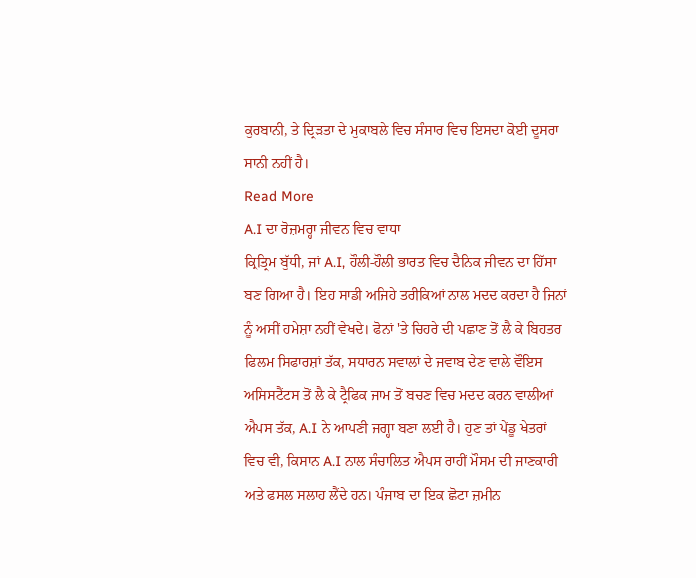ਕੁਰਬਾਨੀ, ਤੇ ਦ੍ਰਿੜਤਾ ਦੇ ਮੁਕਾਬਲੇ ਵਿਚ ਸੰਸਾਰ ਵਿਚ ਇਸਦਾ ਕੋਈ ਦੂਸਰਾ ਸਾਨੀ ਨਹੀਂ ਹੈ।
Read More
A.I ਦਾ ਰੋਜ਼ਮਰ੍ਹਾ ਜੀਵਨ ਵਿਚ ਵਾਧਾ
ਕ੍ਰਿਤ੍ਰਿਮ ਬੁੱਧੀ, ਜਾਂ A.I, ਹੌਲੀ-ਹੌਲੀ ਭਾਰਤ ਵਿਚ ਦੈਨਿਕ ਜੀਵਨ ਦਾ ਹਿੱਸਾ ਬਣ ਗਿਆ ਹੈ। ਇਹ ਸਾਡੀ ਅਜਿਹੇ ਤਰੀਕਿਆਂ ਨਾਲ ਮਦਦ ਕਰਦਾ ਹੈ ਜਿਨਾਂ ਨੂੰ ਅਸੀਂ ਹਮੇਸ਼ਾ ਨਹੀਂ ਵੇਖਦੇ। ਫੋਨਾਂ 'ਤੇ ਚਿਹਰੇ ਦੀ ਪਛਾਣ ਤੋਂ ਲੈ ਕੇ ਬਿਹਤਰ ਫਿਲਮ ਸਿਫਾਰਸ਼ਾਂ ਤੱਕ, ਸਧਾਰਨ ਸਵਾਲਾਂ ਦੇ ਜਵਾਬ ਦੇਣ ਵਾਲੇ ਵੌਇਸ ਅਸਿਸਟੈਂਟਸ ਤੋਂ ਲੈ ਕੇ ਟ੍ਰੈਫਿਕ ਜਾਮ ਤੋਂ ਬਚਣ ਵਿਚ ਮਦਦ ਕਰਨ ਵਾਲੀਆਂ ਐਪਸ ਤੱਕ, A.I ਨੇ ਆਪਣੀ ਜਗ੍ਹਾ ਬਣਾ ਲਈ ਹੈ। ਹੁਣ ਤਾਂ ਪੇਂਡੂ ਖੇਤਰਾਂ ਵਿਚ ਵੀ, ਕਿਸਾਨ A.I ਨਾਲ ਸੰਚਾਲਿਤ ਐਪਸ ਰਾਹੀਂ ਮੌਸਮ ਦੀ ਜਾਣਕਾਰੀ ਅਤੇ ਫਸਲ ਸਲਾਹ ਲੈਂਦੇ ਹਨ। ਪੰਜਾਬ ਦਾ ਇਕ ਛੋਟਾ ਜ਼ਮੀਨ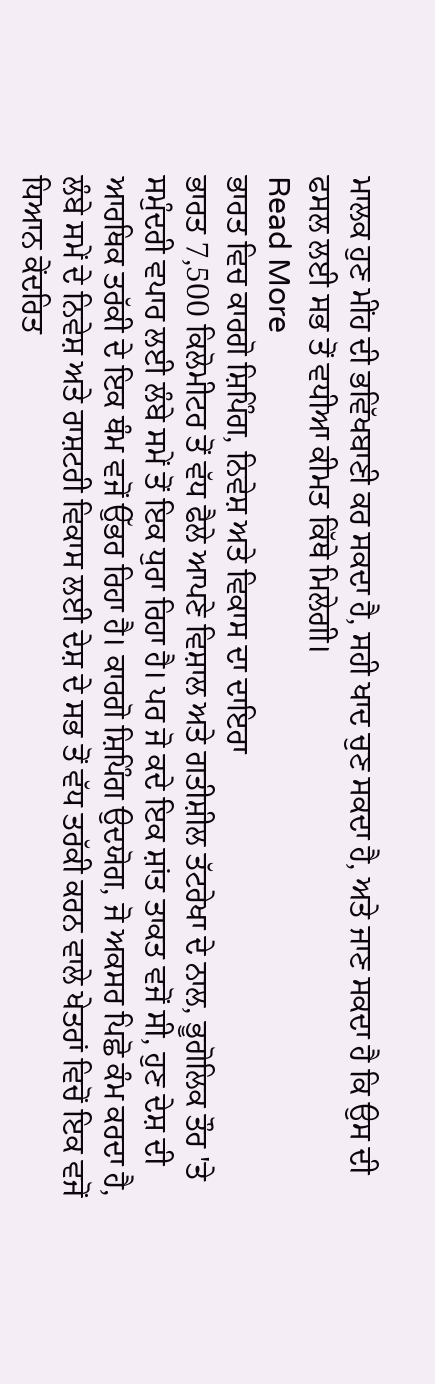ਮਾਲਕ ਹੁਣ ਮੀਂਹ ਦੀ ਭਵਿੱਖਬਾਣੀ ਕਰ ਸਕਦਾ ਹੈ, ਸਹੀ ਖਾਦ ਚੁਣ ਸਕਦਾ ਹੈ, ਅਤੇ ਜਾਣ ਸਕਦਾ ਹੈ ਕਿ ਉਸ ਦੀ ਫਸਲ ਲਈ ਸਭ ਤੋਂ ਵਧੀਆ ਕੀਮਤ ਕਿੱਥੇ ਮਿਲੇਗੀ।
Read More
ਭਾਰਤ ਵਿਚ ਕਾਰਗੋ ਸ਼ਿਪਿੰਗ, ਨਿਵੇਸ਼ ਅਤੇ ਵਿਕਾਸ ਦਾ ਦਾਇਰਾ
ਭਾਰਤ 7,500 ਕਿਲੋਮੀਟਰ ਤੋਂ ਵੱਧ ਫੈਲੇ ਆਪਣੇ ਵਿਸ਼ਾਲ ਅਤੇ ਗਤੀਸ਼ੀਲ ਤੱਟਰੇਖਾ ਦੇ ਨਾਲ, ਭੂਗੋਲਿਕ ਤੌਰ 'ਤੇ ਸਮੁੰਦਰੀ ਵਪਾਰ ਲਈ ਲੰਬੇ ਸਮੇਂ ਤੋਂ ਇਕ ਧੁਰਾ ਰਿਹਾ ਹੈ। ਪਰ ਜੋ ਕਦੇ ਇਕ ਸ਼ਾਂਤ ਤਾਕਤ ਵਜੋਂ ਸੀ, ਹੁਣ ਦੇਸ਼ ਦੀ ਆਰਥਿਕ ਤਰੱਕੀ ਦੇ ਇਕ ਥੰਮ ਵਜੋਂ ਉੱਭਰ ਰਿਹਾ ਹੈ। ਕਾਰਗੋ ਸ਼ਿਪਿੰਗ ਉਦਯੋਗ, ਜੋ ਅਕਸਰ ਪਿਛੋ ਕੰਮ ਕਰਦਾ ਹੈ, ਲੰਬੇ ਸਮੇਂ ਦੇ ਨਿਵੇਸ਼ ਅਤੇ ਰਾਸ਼ਟਰੀ ਵਿਕਾਸ ਲਈ ਦੇਸ਼ ਦੇ ਸਭ ਤੋਂ ਵੱਧ ਤਰੱਕੀ ਕਰਨ ਵਾਲੇ ਖੇਤਰਾਂ ਵਿਚੋਂ ਇਕ ਵਜੋਂ ਧਿਆਨ ਕੇਂਦਰਿਤ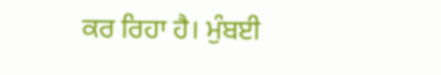ਕਰ ਰਿਹਾ ਹੈ। ਮੁੰਬਈ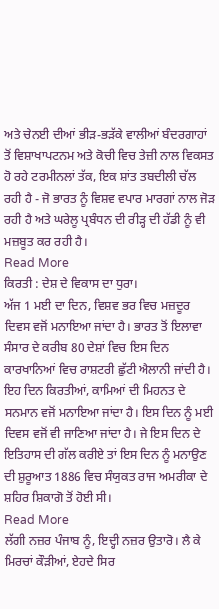ਅਤੇ ਚੇਨਈ ਦੀਆਂ ਭੀੜ-ਭੜੱਕੇ ਵਾਲੀਆਂ ਬੰਦਰਗਾਹਾਂ ਤੋਂ ਵਿਸ਼ਾਖਾਪਟਨਮ ਅਤੇ ਕੋਚੀ ਵਿਚ ਤੇਜ਼ੀ ਨਾਲ ਵਿਕਸਤ ਹੋ ਰਹੇ ਟਰਮੀਨਲਾਂ ਤੱਕ, ਇਕ ਸ਼ਾਂਤ ਤਬਦੀਲੀ ਚੱਲ ਰਹੀ ਹੈ - ਜੋ ਭਾਰਤ ਨੂੰ ਵਿਸ਼ਵ ਵਪਾਰ ਮਾਰਗਾਂ ਨਾਲ ਜੋੜ ਰਹੀ ਹੈ ਅਤੇ ਘਰੇਲੂ ਪ੍ਰਬੰਧਨ ਦੀ ਰੀੜ੍ਹ ਦੀ ਹੱਡੀ ਨੂੰ ਵੀ ਮਜ਼ਬੂਤ ਕਰ ਰਹੀ ਹੈ।
Read More
ਕਿਰਤੀ : ਦੇਸ਼ ਦੇ ਵਿਕਾਸ ਦਾ ਧੁਰਾ।
ਅੱਜ 1 ਮਈ ਦਾ ਦਿਨ, ਵਿਸ਼ਵ ਭਰ ਵਿਚ ਮਜ਼ਦੂਰ ਦਿਵਸ ਵਜੋਂ ਮਨਾਇਆ ਜਾਂਦਾ ਹੈ। ਭਾਰਤ ਤੋਂ ਇਲਾਵਾ ਸੰਸਾਰ ਦੇ ਕਰੀਬ 80 ਦੇਸ਼ਾਂ ਵਿਚ ਇਸ ਦਿਨ ਕਾਰਖਾਨਿਆਂ ਵਿਚ ਰਾਸ਼ਟਰੀ ਛੁੱਟੀ ਐਲਾਨੀ ਜਾਂਦੀ ਹੈ। ਇਹ ਦਿਨ ਕਿਰਤੀਆਂ, ਕਾਮਿਆਂ ਦੀ ਮਿਹਨਤ ਦੇ ਸਨਮਾਨ ਵਜੋਂ ਮਨਾਇਆ ਜਾਂਦਾ ਹੈ। ਇਸ ਦਿਨ ਨੂੰ ਮਈ ਦਿਵਸ ਵਜੋਂ ਵੀ ਜਾਣਿਆ ਜਾਂਦਾ ਹੈ। ਜੇ ਇਸ ਦਿਨ ਦੇ ਇਤਿਹਾਸ ਦੀ ਗੱਲ ਕਰੀਏ ਤਾਂ ਇਸ ਦਿਨ ਨੂੰ ਮਨਾਉਣ ਦੀ ਸ਼ੁਰੂਆਤ 1886 ਵਿਚ ਸੰਯੁਕਤ ਰਾਜ ਅਮਰੀਕਾ ਦੇ ਸ਼ਹਿਰ ਸ਼ਿਕਾਗੋ ਤੋਂ ਹੋਈ ਸੀ।
Read More
ਲੱਗੀ ਨਜ਼ਰ ਪੰਜਾਬ ਨੂੰ, ਇਦ੍ਹੀ ਨਜ਼ਰ ਉਤਾਰੋ। ਲੈ ਕੇ ਮਿਰਚਾਂ ਕੌੜੀਆਂ, ਏਹਦੇ ਸਿਰ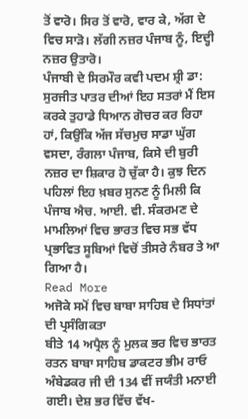ਤੋਂ ਵਾਰੋ। ਸਿਰ ਤੋਂ ਵਾਰੋ, ਵਾਰ ਕੇ, ਅੱਗ ਦੇ ਵਿਚ ਸਾੜੋ। ਲੱਗੀ ਨਜ਼ਰ ਪੰਜਾਬ ਨੂੰ, ਇਦ੍ਹੀ ਨਜ਼ਰ ਉਤਾਰੋ।
ਪੰਜਾਬੀ ਦੇ ਸਿਰਮੌਰ ਕਵੀ ਪਦਮ ਸ਼੍ਰੀ ਡਾ: ਸੁਰਜੀਤ ਪਾਤਰ ਦੀਆਂ ਇਹ ਸਤਰਾਂ ਮੈਂ ਇਸ ਕਰਕੇ ਤੁਹਾਡੇ ਧਿਆਨ ਗੋਚਰ ਕਰ ਰਿਹਾ ਹਾਂ, ਕਿਉਂਕਿ ਅੱਜ ਸੱਚਮੁਚ ਸਾਡਾ ਘੁੱਗ ਵਸਦਾ, ਰੰਗਲਾ ਪੰਜਾਬ, ਕਿਸੇ ਦੀ ਬੁਰੀ ਨਜ਼ਰ ਦਾ ਸ਼ਿਕਾਰ ਹੋ ਚੁੱਕਾ ਹੈ। ਕੁਝ ਦਿਨ ਪਹਿਲਾਂ ਇਹ ਖ਼ਬਰ ਸੁਨਣ ਨੂੰ ਮਿਲੀ ਕਿ ਪੰਜਾਬ ਐਚ. ਆਈ. ਵੀ. ਸੰਕਰਮਣ ਦੇ ਮਾਮਲਿਆਂ ਵਿਚ ਭਾਰਤ ਵਿਚ ਸਭ ਵੱਧ ਪ੍ਰਭਾਵਿਤ ਸੂਬਿਆਂ ਵਿਚੋਂ ਤੀਸਰੇ ਨੰਬਰ ਤੇ ਆ ਗਿਆ ਹੈ।
Read More
ਅਜੋਕੇ ਸਮੋਂ ਵਿਚ ਬਾਬਾ ਸਾਹਿਬ ਦੇ ਸਿਧਾਂਤਾਂ ਦੀ ਪ੍ਰਸੰਗਿਕਤਾ
ਬੀਤੇ 14 ਅਪ੍ਰੈਲ ਨੂੰ ਮੁਲਕ ਭਰ ਵਿਚ ਭਾਰਤ ਰਤਨ ਬਾਬਾ ਸਾਹਿਬ ਡਾਕਟਰ ਭੀਮ ਰਾਓ ਅੰਬੇਡਕਰ ਜੀ ਦੀ 134 ਵੀਂ ਜਯੰਤੀ ਮਨਾਈ ਗਈ। ਦੇਸ਼ ਭਰ ਵਿੱਚ ਵੱਖ-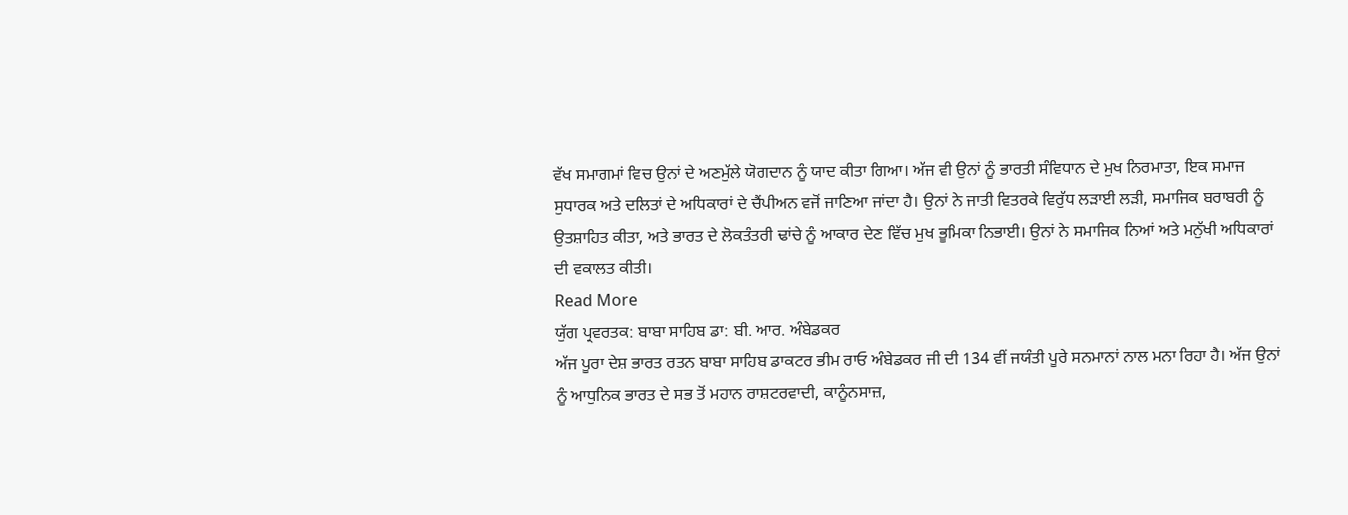ਵੱਖ ਸਮਾਗਮਾਂ ਵਿਚ ਉਨਾਂ ਦੇ ਅਣਮੁੱਲੇ ਯੋਗਦਾਨ ਨੂੰ ਯਾਦ ਕੀਤਾ ਗਿਆ। ਅੱਜ ਵੀ ਉਨਾਂ ਨੂੰ ਭਾਰਤੀ ਸੰਵਿਧਾਨ ਦੇ ਮੁਖ ਨਿਰਮਾਤਾ, ਇਕ ਸਮਾਜ ਸੁਧਾਰਕ ਅਤੇ ਦਲਿਤਾਂ ਦੇ ਅਧਿਕਾਰਾਂ ਦੇ ਚੈਂਪੀਅਨ ਵਜੋਂ ਜਾਣਿਆ ਜਾਂਦਾ ਹੈ। ਉਨਾਂ ਨੇ ਜਾਤੀ ਵਿਤਰਕੇ ਵਿਰੁੱਧ ਲੜਾਈ ਲੜੀ, ਸਮਾਜਿਕ ਬਰਾਬਰੀ ਨੂੰ ਉਤਸ਼ਾਹਿਤ ਕੀਤਾ, ਅਤੇ ਭਾਰਤ ਦੇ ਲੋਕਤੰਤਰੀ ਢਾਂਚੇ ਨੂੰ ਆਕਾਰ ਦੇਣ ਵਿੱਚ ਮੁਖ ਭੂਮਿਕਾ ਨਿਭਾਈ। ਉਨਾਂ ਨੇ ਸਮਾਜਿਕ ਨਿਆਂ ਅਤੇ ਮਨੁੱਖੀ ਅਧਿਕਾਰਾਂ ਦੀ ਵਕਾਲਤ ਕੀਤੀ।
Read More
ਯੁੱਗ ਪ੍ਰਵਰਤਕ: ਬਾਬਾ ਸਾਹਿਬ ਡਾ: ਬੀ. ਆਰ. ਅੰਬੇਡਕਰ
ਅੱਜ ਪੂਰਾ ਦੇਸ਼ ਭਾਰਤ ਰਤਨ ਬਾਬਾ ਸਾਹਿਬ ਡਾਕਟਰ ਭੀਮ ਰਾਓ ਅੰਬੇਡਕਰ ਜੀ ਦੀ 134 ਵੀਂ ਜਯੰਤੀ ਪੂਰੇ ਸਨਮਾਨਾਂ ਨਾਲ ਮਨਾ ਰਿਹਾ ਹੈ। ਅੱਜ ਉਨਾਂ ਨੂੰ ਆਧੁਨਿਕ ਭਾਰਤ ਦੇ ਸਭ ਤੋਂ ਮਹਾਨ ਰਾਸ਼ਟਰਵਾਦੀ, ਕਾਨੂੰਨਸਾਜ਼,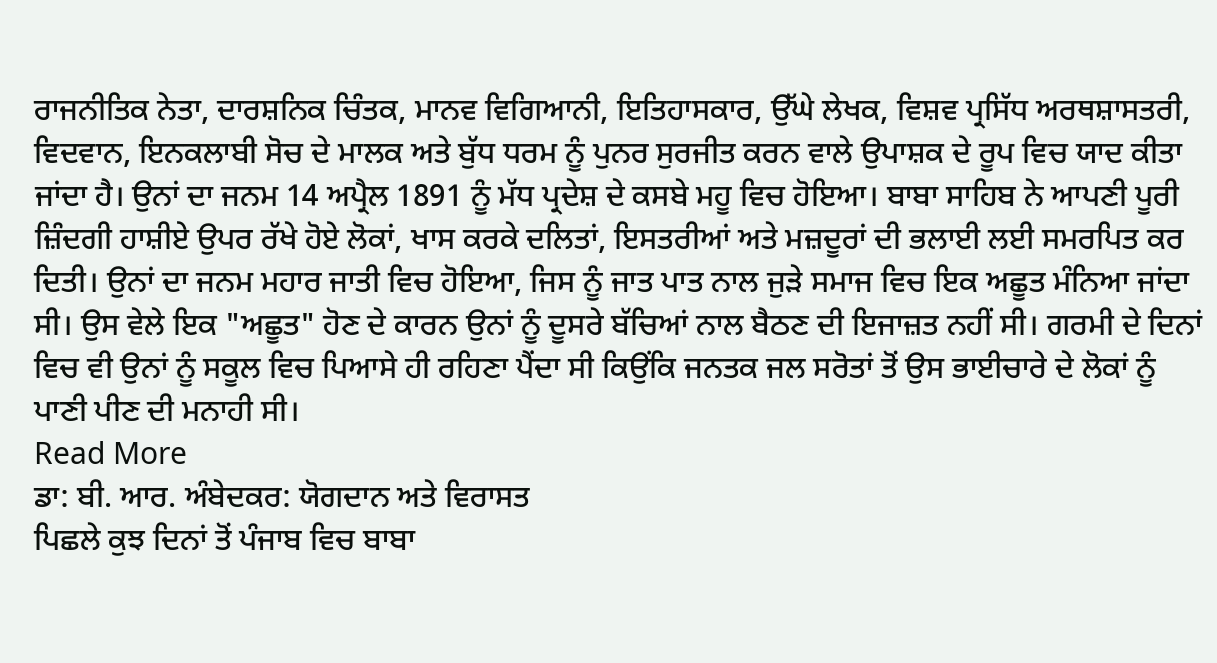ਰਾਜਨੀਤਿਕ ਨੇਤਾ, ਦਾਰਸ਼ਨਿਕ ਚਿੰਤਕ, ਮਾਨਵ ਵਿਗਿਆਨੀ, ਇਤਿਹਾਸਕਾਰ, ਉੱਘੇ ਲੇਖਕ, ਵਿਸ਼ਵ ਪ੍ਰਸਿੱਧ ਅਰਥਸ਼ਾਸਤਰੀ, ਵਿਦਵਾਨ, ਇਨਕਲਾਬੀ ਸੋਚ ਦੇ ਮਾਲਕ ਅਤੇ ਬੁੱਧ ਧਰਮ ਨੂੰ ਪੁਨਰ ਸੁਰਜੀਤ ਕਰਨ ਵਾਲੇ ਉਪਾਸ਼ਕ ਦੇ ਰੂਪ ਵਿਚ ਯਾਦ ਕੀਤਾ ਜਾਂਦਾ ਹੈ। ਉਨਾਂ ਦਾ ਜਨਮ 14 ਅਪ੍ਰੈਲ 1891 ਨੂੰ ਮੱਧ ਪ੍ਰਦੇਸ਼ ਦੇ ਕਸਬੇ ਮਹੂ ਵਿਚ ਹੋਇਆ। ਬਾਬਾ ਸਾਹਿਬ ਨੇ ਆਪਣੀ ਪੂਰੀ ਜ਼ਿੰਦਗੀ ਹਾਸ਼ੀਏ ਉਪਰ ਰੱਖੇ ਹੋਏ ਲੋਕਾਂ, ਖਾਸ ਕਰਕੇ ਦਲਿਤਾਂ, ਇਸਤਰੀਆਂ ਅਤੇ ਮਜ਼ਦੂਰਾਂ ਦੀ ਭਲਾਈ ਲਈ ਸਮਰਪਿਤ ਕਰ ਦਿਤੀ। ਉਨਾਂ ਦਾ ਜਨਮ ਮਹਾਰ ਜਾਤੀ ਵਿਚ ਹੋਇਆ, ਜਿਸ ਨੂੰ ਜਾਤ ਪਾਤ ਨਾਲ ਜੁੜੇ ਸਮਾਜ ਵਿਚ ਇਕ ਅਛੂਤ ਮੰਨਿਆ ਜਾਂਦਾ ਸੀ। ਉਸ ਵੇਲੇ ਇਕ "ਅਛੂਤ" ਹੋਣ ਦੇ ਕਾਰਨ ਉਨਾਂ ਨੂੰ ਦੂਸਰੇ ਬੱਚਿਆਂ ਨਾਲ ਬੈਠਣ ਦੀ ਇਜਾਜ਼ਤ ਨਹੀਂ ਸੀ। ਗਰਮੀ ਦੇ ਦਿਨਾਂ ਵਿਚ ਵੀ ਉਨਾਂ ਨੂੰ ਸਕੂਲ ਵਿਚ ਪਿਆਸੇ ਹੀ ਰਹਿਣਾ ਪੈਂਦਾ ਸੀ ਕਿਉਂਕਿ ਜਨਤਕ ਜਲ ਸਰੋਤਾਂ ਤੋਂ ਉਸ ਭਾਈਚਾਰੇ ਦੇ ਲੋਕਾਂ ਨੂੰ ਪਾਣੀ ਪੀਣ ਦੀ ਮਨਾਹੀ ਸੀ।
Read More
ਡਾ: ਬੀ. ਆਰ. ਅੰਬੇਦਕਰ: ਯੋਗਦਾਨ ਅਤੇ ਵਿਰਾਸਤ
ਪਿਛਲੇ ਕੁਝ ਦਿਨਾਂ ਤੋਂ ਪੰਜਾਬ ਵਿਚ ਬਾਬਾ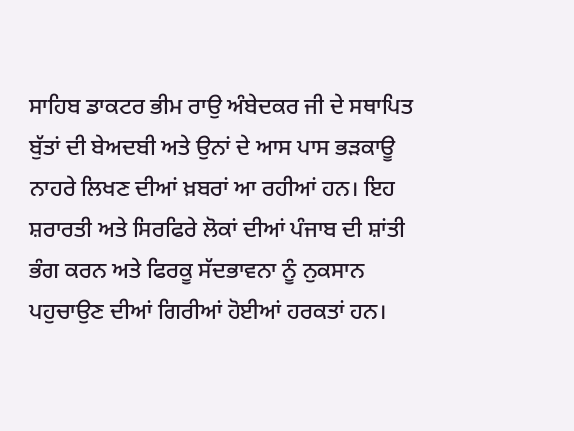ਸਾਹਿਬ ਡਾਕਟਰ ਭੀਮ ਰਾਉ ਅੰਬੇਦਕਰ ਜੀ ਦੇ ਸਥਾਪਿਤ ਬੁੱਤਾਂ ਦੀ ਬੇਅਦਬੀ ਅਤੇ ਉਨਾਂ ਦੇ ਆਸ ਪਾਸ ਭੜਕਾਊ ਨਾਹਰੇ ਲਿਖਣ ਦੀਆਂ ਖ਼ਬਰਾਂ ਆ ਰਹੀਆਂ ਹਨ। ਇਹ ਸ਼ਰਾਰਤੀ ਅਤੇ ਸਿਰਫਿਰੇ ਲੋਕਾਂ ਦੀਆਂ ਪੰਜਾਬ ਦੀ ਸ਼ਾਂਤੀ ਭੰਗ ਕਰਨ ਅਤੇ ਫਿਰਕੂ ਸੱਦਭਾਵਨਾ ਨੂੰ ਨੁਕਸਾਨ ਪਹੁਚਾਉਣ ਦੀਆਂ ਗਿਰੀਆਂ ਹੋਈਆਂ ਹਰਕਤਾਂ ਹਨ।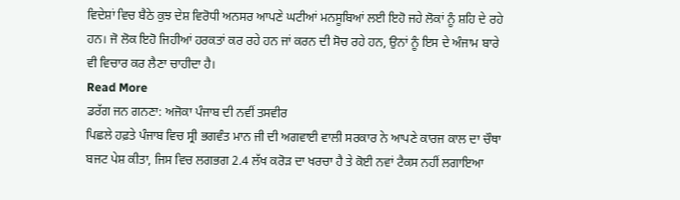ਵਿਦੇਸ਼ਾਂ ਵਿਚ ਬੈਠੇ ਕੁਝ ਦੇਸ਼ ਵਿਰੋਧੀ ਅਨਸਰ ਆਪਣੇ ਘਟੀਆਂ ਮਨਸੂਬਿਆਂ ਲਈ ਇਹੋ ਜਹੇ ਲੋਕਾਂ ਨੂੰ ਸ਼ਹਿ ਦੇ ਰਹੇ ਹਨ। ਜੋ ਲੋਕ ਇਹੋ ਜਿਹੀਆਂ ਹਰਕਤਾਂ ਕਰ ਰਹੇ ਹਨ ਜਾਂ ਕਰਨ ਦੀ ਸੋਚ ਰਹੇ ਹਨ, ਉਨਾਂ ਨੂੰ ਇਸ ਦੇ ਅੰਜਾਮ ਬਾਰੇ ਵੀ ਵਿਚਾਰ ਕਰ ਲੈਣਾ ਚਾਹੀਦਾ ਹੈ।
Read More
ਡਰੱਗ ਜਨ ਗਨਣਾ: ਅਜੋਕਾ ਪੰਜਾਬ ਦੀ ਨਵੀਂ ਤਸਵੀਰ
ਪਿਛਲੇ ਹਫ਼ਤੇ ਪੰਜਾਬ ਵਿਚ ਸ੍ਰੀ ਭਗਵੰਤ ਮਾਨ ਜੀ ਦੀ ਅਗਵਾਈ ਵਾਲੀ ਸਰਕਾਰ ਨੇ ਆਪਣੇ ਕਾਰਜ ਕਾਲ ਦਾ ਚੌਥਾ ਬਜਟ ਪੇਸ਼ ਕੀਤਾ, ਜਿਸ ਵਿਚ ਲਗਭਗ 2.4 ਲੱਖ ਕਰੋੜ ਦਾ ਖਰਚਾ ਹੈ ਤੇ ਕੋਈ ਨਵਾਂ ਟੈਕਸ ਨਹੀਂ ਲਗਾਇਆ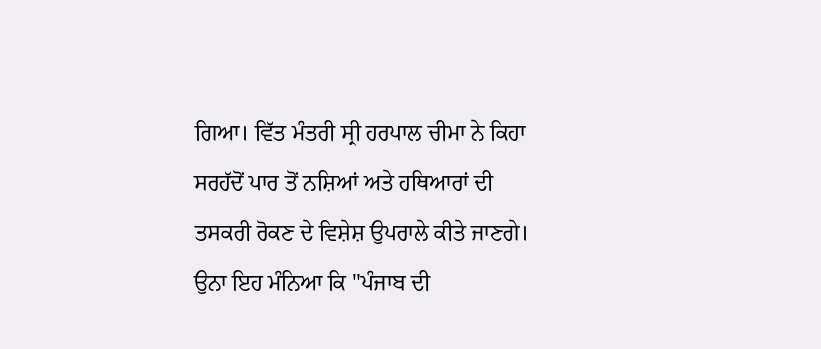ਗਿਆ। ਵਿੱਤ ਮੰਤਰੀ ਸ੍ਰੀ ਹਰਪਾਲ ਚੀਮਾ ਨੇ ਕਿਹਾ ਸਰਹੱਦੋਂ ਪਾਰ ਤੋਂ ਨਸ਼ਿਆਂ ਅਤੇ ਹਥਿਆਰਾਂ ਦੀ ਤਸਕਰੀ ਰੋਕਣ ਦੇ ਵਿਸ਼ੇਸ਼ ਉਪਰਾਲੇ ਕੀਤੇ ਜਾਣਗੇ। ਉਨਾ ਇਹ ਮੰਨਿਆ ਕਿ "ਪੰਜਾਬ ਦੀ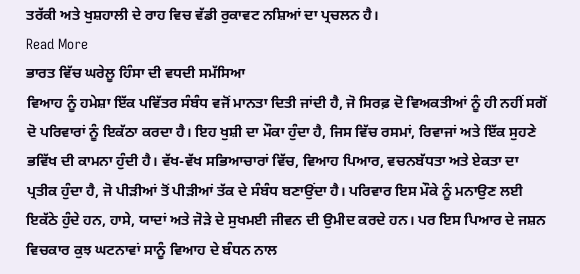ਤਰੱਕੀ ਅਤੇ ਖੁਸ਼ਹਾਲੀ ਦੇ ਰਾਹ ਵਿਚ ਵੱਡੀ ਰੁਕਾਵਟ ਨਸ਼ਿਆਂ ਦਾ ਪ੍ਰਚਲਨ ਹੈ।
Read More
ਭਾਰਤ ਵਿੱਚ ਘਰੇਲੂ ਹਿੰਸਾ ਦੀ ਵਧਦੀ ਸਮੱਸਿਆ
ਵਿਆਹ ਨੂੰ ਹਮੇਸ਼ਾ ਇੱਕ ਪਵਿੱਤਰ ਸੰਬੰਧ ਵਜੋਂ ਮਾਨਤਾ ਦਿਤੀ ਜਾਂਦੀ ਹੈ, ਜੋ ਸਿਰਫ਼ ਦੋ ਵਿਅਕਤੀਆਂ ਨੂੰ ਹੀ ਨਹੀਂ ਸਗੋਂ ਦੋ ਪਰਿਵਾਰਾਂ ਨੂੰ ਇਕੱਠਾ ਕਰਦਾ ਹੈ। ਇਹ ਖੁਸ਼ੀ ਦਾ ਮੌਕਾ ਹੁੰਦਾ ਹੈ, ਜਿਸ ਵਿੱਚ ਰਸਮਾਂ, ਰਿਵਾਜਾਂ ਅਤੇ ਇੱਕ ਸੁਹਣੇ ਭਵਿੱਖ ਦੀ ਕਾਮਨਾ ਹੁੰਦੀ ਹੈ। ਵੱਖ-ਵੱਖ ਸਭਿਆਚਾਰਾਂ ਵਿੱਚ, ਵਿਆਹ ਪਿਆਰ, ਵਚਨਬੱਧਤਾ ਅਤੇ ਏਕਤਾ ਦਾ ਪ੍ਰਤੀਕ ਹੁੰਦਾ ਹੈ, ਜੋ ਪੀੜੀਆਂ ਤੋਂ ਪੀੜੀਆਂ ਤੱਕ ਦੇ ਸੰਬੰਧ ਬਣਾਉਂਦਾ ਹੈ। ਪਰਿਵਾਰ ਇਸ ਮੌਕੇ ਨੂੰ ਮਨਾਉਣ ਲਈ ਇਕੱਠੇ ਹੁੰਦੇ ਹਨ, ਹਾਸੇ, ਯਾਦਾਂ ਅਤੇ ਜੋੜੇ ਦੇ ਸੁਖਮਈ ਜੀਵਨ ਦੀ ਉਮੀਦ ਕਰਦੇ ਹਨ। ਪਰ ਇਸ ਪਿਆਰ ਦੇ ਜਸ਼ਨ ਵਿਚਕਾਰ ਕੁਝ ਘਟਨਾਵਾਂ ਸਾਨੂੰ ਵਿਆਹ ਦੇ ਬੰਧਨ ਨਾਲ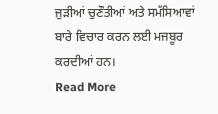ਜੁੜੀਆਂ ਚੁਣੌਤੀਆਂ ਅਤੇ ਸਮੱਸਿਆਵਾਂ ਬਾਰੇ ਵਿਚਾਰ ਕਰਨ ਲਈ ਮਜਬੂਰ ਕਰਦੀਆਂ ਹਨ।
Read More